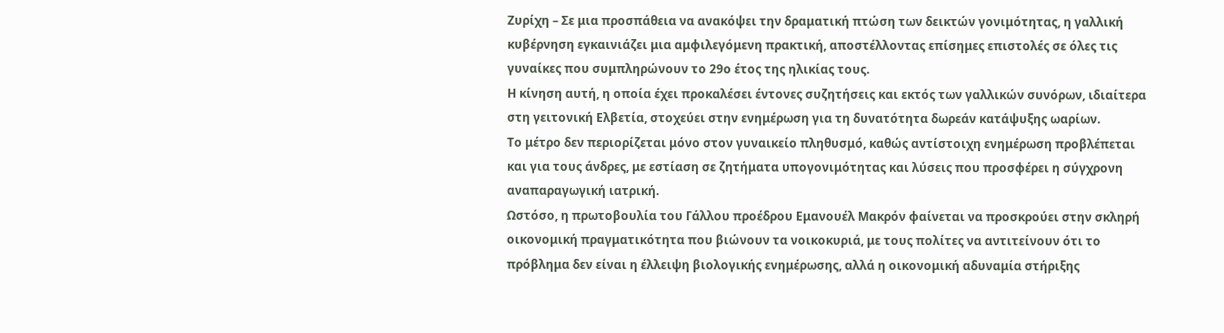Ζυρίχη – Σε μια προσπάθεια να ανακόψει την δραματική πτώση των δεικτών γονιμότητας, η γαλλική κυβέρνηση εγκαινιάζει μια αμφιλεγόμενη πρακτική, αποστέλλοντας επίσημες επιστολές σε όλες τις γυναίκες που συμπληρώνουν το 29ο έτος της ηλικίας τους.
Η κίνηση αυτή, η οποία έχει προκαλέσει έντονες συζητήσεις και εκτός των γαλλικών συνόρων, ιδιαίτερα στη γειτονική Ελβετία, στοχεύει στην ενημέρωση για τη δυνατότητα δωρεάν κατάψυξης ωαρίων.
Το μέτρο δεν περιορίζεται μόνο στον γυναικείο πληθυσμό, καθώς αντίστοιχη ενημέρωση προβλέπεται και για τους άνδρες, με εστίαση σε ζητήματα υπογονιμότητας και λύσεις που προσφέρει η σύγχρονη αναπαραγωγική ιατρική.
Ωστόσο, η πρωτοβουλία του Γάλλου προέδρου Εμανουέλ Μακρόν φαίνεται να προσκρούει στην σκληρή οικονομική πραγματικότητα που βιώνουν τα νοικοκυριά, με τους πολίτες να αντιτείνουν ότι το πρόβλημα δεν είναι η έλλειψη βιολογικής ενημέρωσης, αλλά η οικονομική αδυναμία στήριξης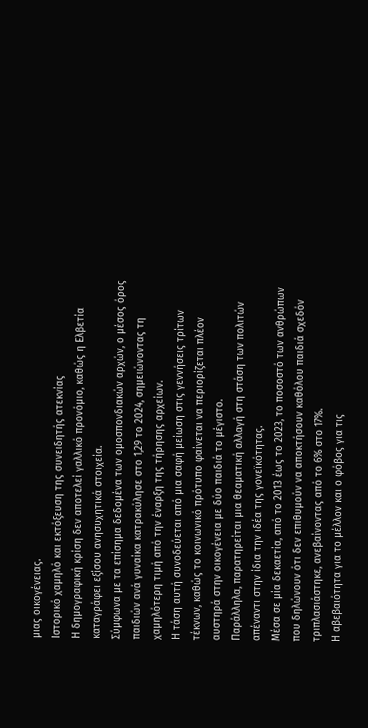μιας οικογένειας.
Ιστορικό χαμηλό και εκτόξευση της συνειδητής ατεκνίας
Η δημογραφική κρίση δεν αποτελεί γαλλικό προνόμιο, καθώς η Ελβετία καταγράφει εξίσου ανησυχητικά στοιχεία.
Σύμφωνα με τα επίσημα δεδομένα των ομοσπονδιακών αρχών, ο μέσος όρος παιδιών ανά γυναίκα κατρακύλησε στο 1,29 το 2024, σημειώνοντας τη χαμηλότερη τιμή από την έναρξη της τήρησης αρχείων.
Η τάση αυτή συνοδεύεται από μια σαφή μείωση στις γεννήσεις τρίτων τέκνων, καθώς το κοινωνικό πρότυπο φαίνεται να περιορίζεται πλέον αυστηρά στην οικογένεια με δύο παιδιά το μέγιστο.
Παράλληλα, παρατηρείται μια θεαματική αλλαγή στη στάση των πολιτών απέναντι στην ίδια την ιδέα της γονεϊκότητας.
Μέσα σε μία δεκαετία, από το 2013 έως το 2023, το ποσοστό των ανθρώπων που δηλώνουν ότι δεν επιθυμούν να αποκτήσουν καθόλου παιδιά σχεδόν τριπλασιάστηκε, ανεβαίνοντας από το 6% στο 17%.
Η αβεβαιότητα για το μέλλον και ο φόβος για τις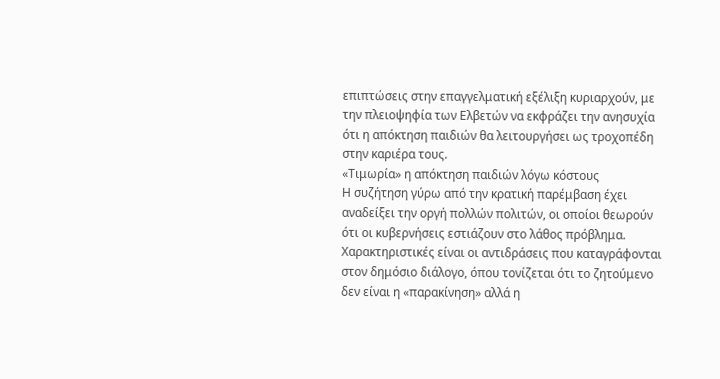επιπτώσεις στην επαγγελματική εξέλιξη κυριαρχούν, με την πλειοψηφία των Ελβετών να εκφράζει την ανησυχία ότι η απόκτηση παιδιών θα λειτουργήσει ως τροχοπέδη στην καριέρα τους.
«Τιμωρία» η απόκτηση παιδιών λόγω κόστους
Η συζήτηση γύρω από την κρατική παρέμβαση έχει αναδείξει την οργή πολλών πολιτών, οι οποίοι θεωρούν ότι οι κυβερνήσεις εστιάζουν στο λάθος πρόβλημα.
Χαρακτηριστικές είναι οι αντιδράσεις που καταγράφονται στον δημόσιο διάλογο, όπου τονίζεται ότι το ζητούμενο δεν είναι η «παρακίνηση» αλλά η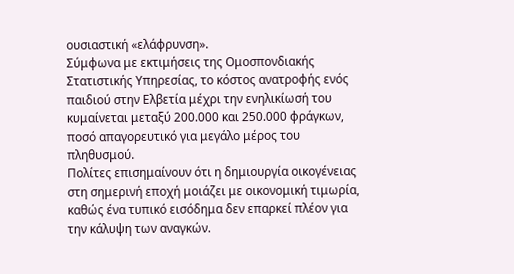ουσιαστική «ελάφρυνση».
Σύμφωνα με εκτιμήσεις της Ομοσπονδιακής Στατιστικής Υπηρεσίας, το κόστος ανατροφής ενός παιδιού στην Ελβετία μέχρι την ενηλικίωσή του κυμαίνεται μεταξύ 200.000 και 250.000 φράγκων, ποσό απαγορευτικό για μεγάλο μέρος του πληθυσμού.
Πολίτες επισημαίνουν ότι η δημιουργία οικογένειας στη σημερινή εποχή μοιάζει με οικονομική τιμωρία, καθώς ένα τυπικό εισόδημα δεν επαρκεί πλέον για την κάλυψη των αναγκών.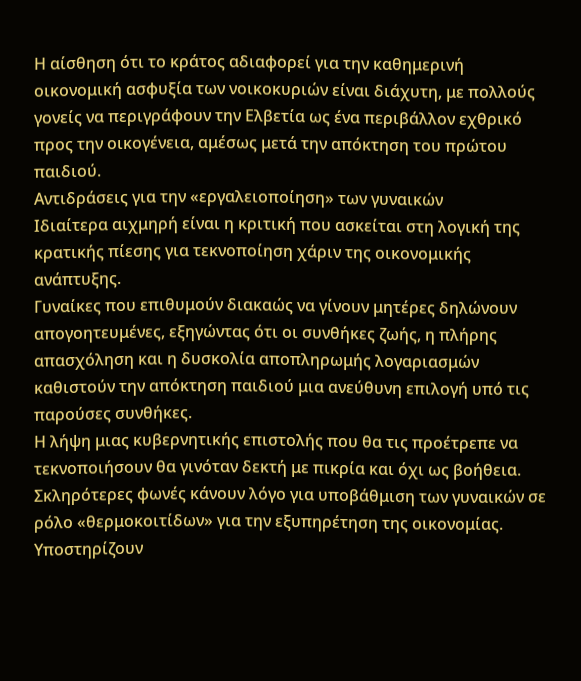Η αίσθηση ότι το κράτος αδιαφορεί για την καθημερινή οικονομική ασφυξία των νοικοκυριών είναι διάχυτη, με πολλούς γονείς να περιγράφουν την Ελβετία ως ένα περιβάλλον εχθρικό προς την οικογένεια, αμέσως μετά την απόκτηση του πρώτου παιδιού.
Αντιδράσεις για την «εργαλειοποίηση» των γυναικών
Ιδιαίτερα αιχμηρή είναι η κριτική που ασκείται στη λογική της κρατικής πίεσης για τεκνοποίηση χάριν της οικονομικής ανάπτυξης.
Γυναίκες που επιθυμούν διακαώς να γίνουν μητέρες δηλώνουν απογοητευμένες, εξηγώντας ότι οι συνθήκες ζωής, η πλήρης απασχόληση και η δυσκολία αποπληρωμής λογαριασμών καθιστούν την απόκτηση παιδιού μια ανεύθυνη επιλογή υπό τις παρούσες συνθήκες.
Η λήψη μιας κυβερνητικής επιστολής που θα τις προέτρεπε να τεκνοποιήσουν θα γινόταν δεκτή με πικρία και όχι ως βοήθεια.
Σκληρότερες φωνές κάνουν λόγο για υποβάθμιση των γυναικών σε ρόλο «θερμοκοιτίδων» για την εξυπηρέτηση της οικονομίας.
Υποστηρίζουν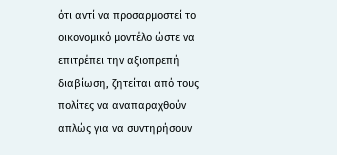ότι αντί να προσαρμοστεί το οικονομικό μοντέλο ώστε να επιτρέπει την αξιοπρεπή διαβίωση, ζητείται από τους πολίτες να αναπαραχθούν απλώς για να συντηρήσουν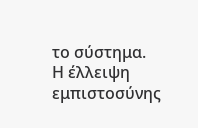το σύστημα.
Η έλλειψη εμπιστοσύνης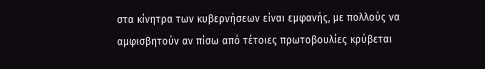στα κίνητρα των κυβερνήσεων είναι εμφανής, με πολλούς να αμφισβητούν αν πίσω από τέτοιες πρωτοβουλίες κρύβεται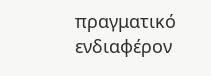πραγματικό ενδιαφέρον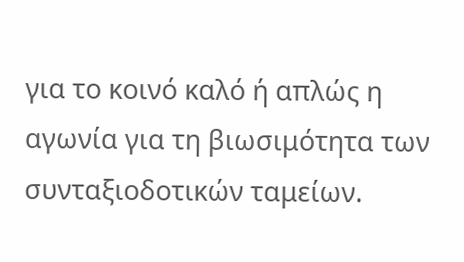για το κοινό καλό ή απλώς η αγωνία για τη βιωσιμότητα των συνταξιοδοτικών ταμείων.